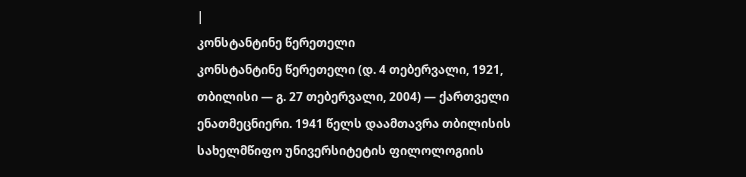|
კონსტანტინე წერეთელი
კონსტანტინე წერეთელი (დ. 4 თებერვალი, 1921, თბილისი — გ. 27 თებერვალი, 2004) — ქართველი ენათმეცნიერი. 1941 წელს დაამთავრა თბილისის სახელმწიფო უნივერსიტეტის ფილოლოგიის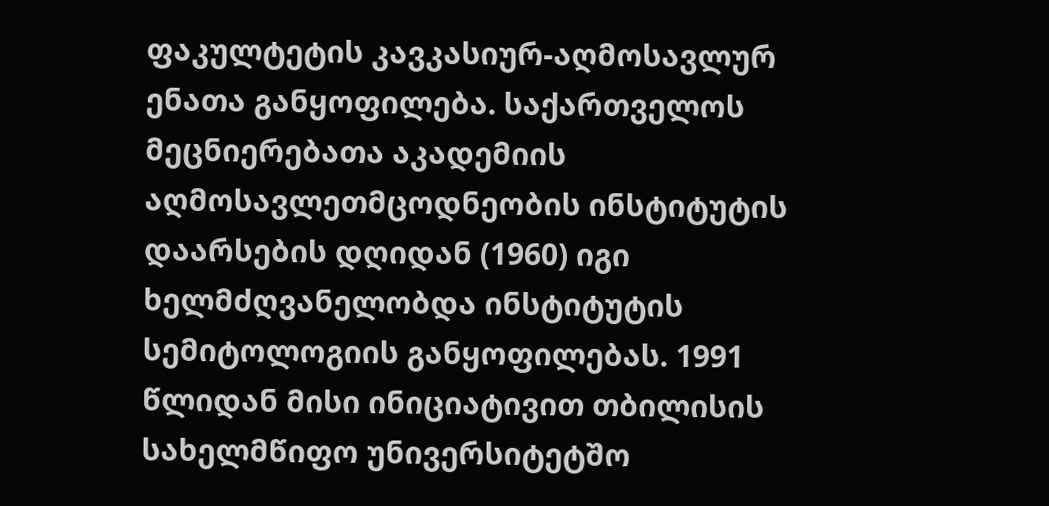ფაკულტეტის კავკასიურ-აღმოსავლურ ენათა განყოფილება. საქართველოს მეცნიერებათა აკადემიის აღმოსავლეთმცოდნეობის ინსტიტუტის დაარსების დღიდან (1960) იგი ხელმძღვანელობდა ინსტიტუტის სემიტოლოგიის განყოფილებას. 1991 წლიდან მისი ინიციატივით თბილისის სახელმწიფო უნივერსიტეტშო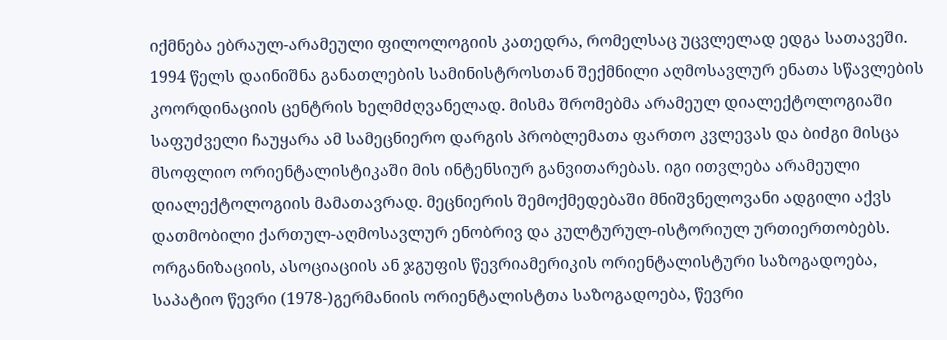იქმნება ებრაულ-არამეული ფილოლოგიის კათედრა, რომელსაც უცვლელად ედგა სათავეში. 1994 წელს დაინიშნა განათლების სამინისტროსთან შექმნილი აღმოსავლურ ენათა სწავლების კოორდინაციის ცენტრის ხელმძღვანელად. მისმა შრომებმა არამეულ დიალექტოლოგიაში საფუძველი ჩაუყარა ამ სამეცნიერო დარგის პრობლემათა ფართო კვლევას და ბიძგი მისცა მსოფლიო ორიენტალისტიკაში მის ინტენსიურ განვითარებას. იგი ითვლება არამეული დიალექტოლოგიის მამათავრად. მეცნიერის შემოქმედებაში მნიშვნელოვანი ადგილი აქვს დათმობილი ქართულ-აღმოსავლურ ენობრივ და კულტურულ-ისტორიულ ურთიერთობებს. ორგანიზაციის, ასოციაციის ან ჯგუფის წევრიამერიკის ორიენტალისტური საზოგადოება, საპატიო წევრი (1978-)გერმანიის ორიენტალისტთა საზოგადოება, წევრი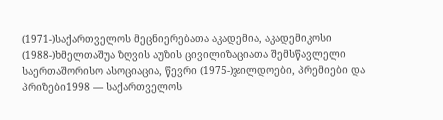(1971-)საქართველოს მეცნიერებათა აკადემია, აკადემიკოსი (1988-)ხმელთაშუა ზღვის აუზის ცივილიზაციათა შემსწავლელი საერთაშორისო ასოციაცია, წევრი (1975-)ჯილდოები, პრემიები და პრიზები1998 — საქართველოს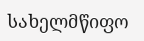სახელმწიფო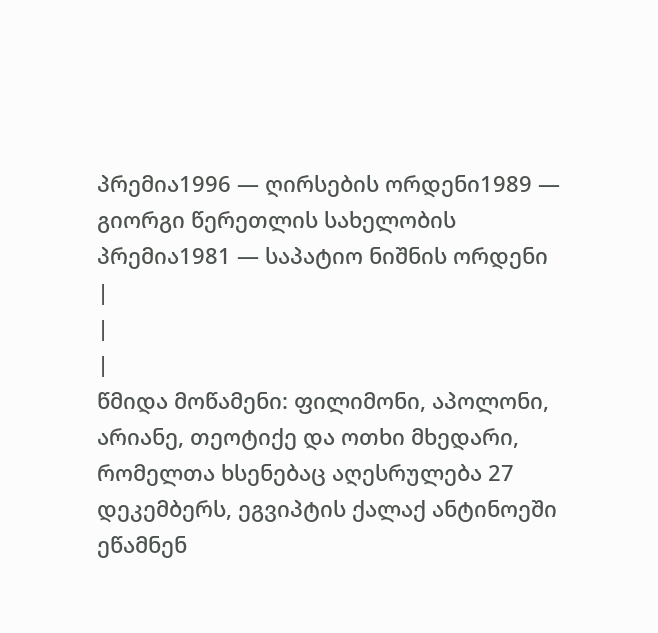პრემია1996 — ღირსების ორდენი1989 — გიორგი წერეთლის სახელობის პრემია1981 — საპატიო ნიშნის ორდენი |
|
|
წმიდა მოწამენი: ფილიმონი, აპოლონი, არიანე, თეოტიქე და ოთხი მხედარი, რომელთა ხსენებაც აღესრულება 27 დეკემბერს, ეგვიპტის ქალაქ ანტინოეში ეწამნენ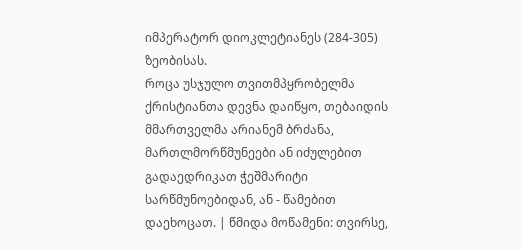იმპერატორ დიოკლეტიანეს (284-305) ზეობისას.
როცა უსჯულო თვითმპყრობელმა ქრისტიანთა დევნა დაიწყო, თებაიდის მმართველმა არიანემ ბრძანა, მართლმორწმუნეები ან იძულებით გადაედრიკათ ჭეშმარიტი სარწმუნოებიდან, ან - წამებით დაეხოცათ. | წმიდა მოწამენი: თვირსე,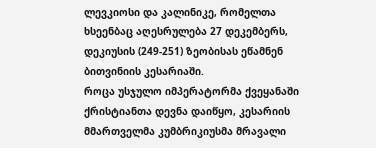ლევკიოსი და კალინიკე, რომელთა ხსეენბაც აღესრულება 27 დეკემბერს, დეკიუსის (249-251) ზეობისას ეწამნენ ბითვინიის კესარიაში.
როცა უსჯულო იმპერატორმა ქვეყანაში ქრისტიანთა დევნა დაიწყო, კესარიის მმართველმა კუმბრიკიუსმა მრავალი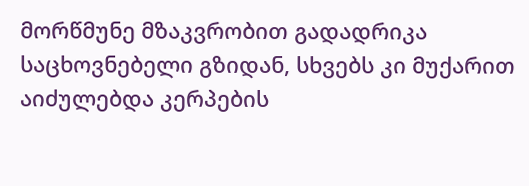მორწმუნე მზაკვრობით გადადრიკა საცხოვნებელი გზიდან, სხვებს კი მუქარით აიძულებდა კერპების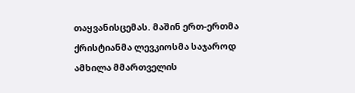თაყვანისცემას. მაშინ ერთ-ერთმა ქრისტიანმა ლევკიოსმა საჯაროდ ამხილა მმართველის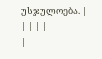უსჯულოება. |
| | | |
|